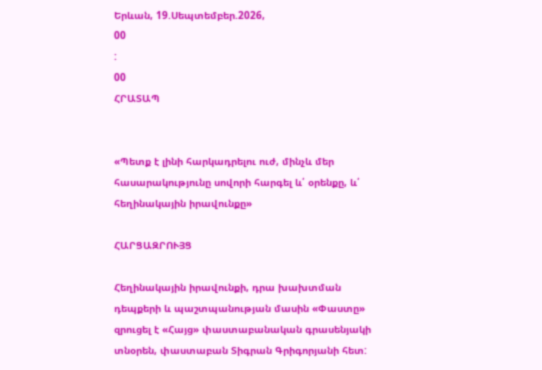Երևան, 19.Սեպտեմբեր.2026,
00
:
00
ՀՐԱՏԱՊ


«Պետք է լինի հարկադրելու ուժ, մինչև մեր հասարակությունը սովորի հարգել և՛ օրենքը, և՛ հեղինակային իրավունքը»

ՀԱՐՑԱԶՐՈՒՅՑ

Հեղինակային իրավունքի, դրա խախտման դեպքերի և պաշտպանության մասին «Փաստը» զրուցել է «Հայց» փաստաբանական գրասենյակի տնօրեն, փաստաբան Տիգրան Գրիգորյանի հետ: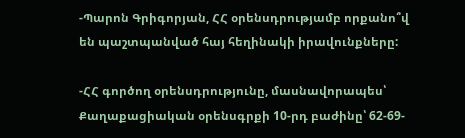-Պարոն Գրիգորյան, ՀՀ օրենսդրությամբ որքանո՞վ են պաշտպանված հայ հեղինակի իրավունքները:

-ՀՀ գործող օրենսդրությունը, մասնավորապես՝ Քաղաքացիական օրենսգրքի 10-րդ բաժինը՝ 62-69-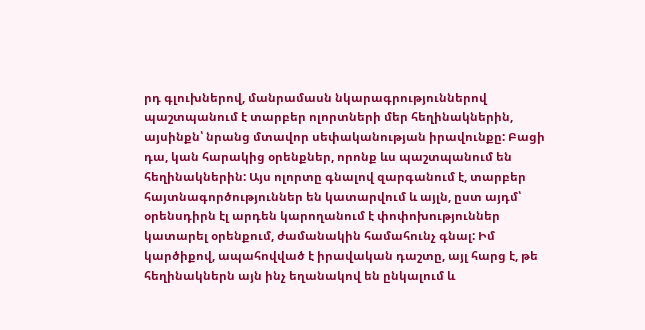րդ գլուխներով, մանրամասն նկարագրություններով պաշտպանում է տարբեր ոլորտների մեր հեղինակներին, այսինքն՝ նրանց մտավոր սեփականության իրավունքը: Բացի դա, կան հարակից օրենքներ, որոնք ևս պաշտպանում են հեղինակներին: Այս ոլորտը գնալով զարգանում է, տարբեր հայտնագործություններ են կատարվում և այլն, ըստ այդմ՝ օրենսդիրն էլ արդեն կարողանում է փոփոխություններ կատարել օրենքում, ժամանակին համահունչ գնալ: Իմ կարծիքով, ապահովված է իրավական դաշտը, այլ հարց է, թե հեղինակներն այն ինչ եղանակով են ընկալում և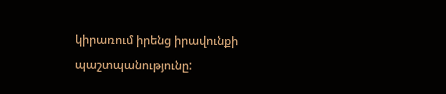կիրառում իրենց իրավունքի պաշտպանությունը: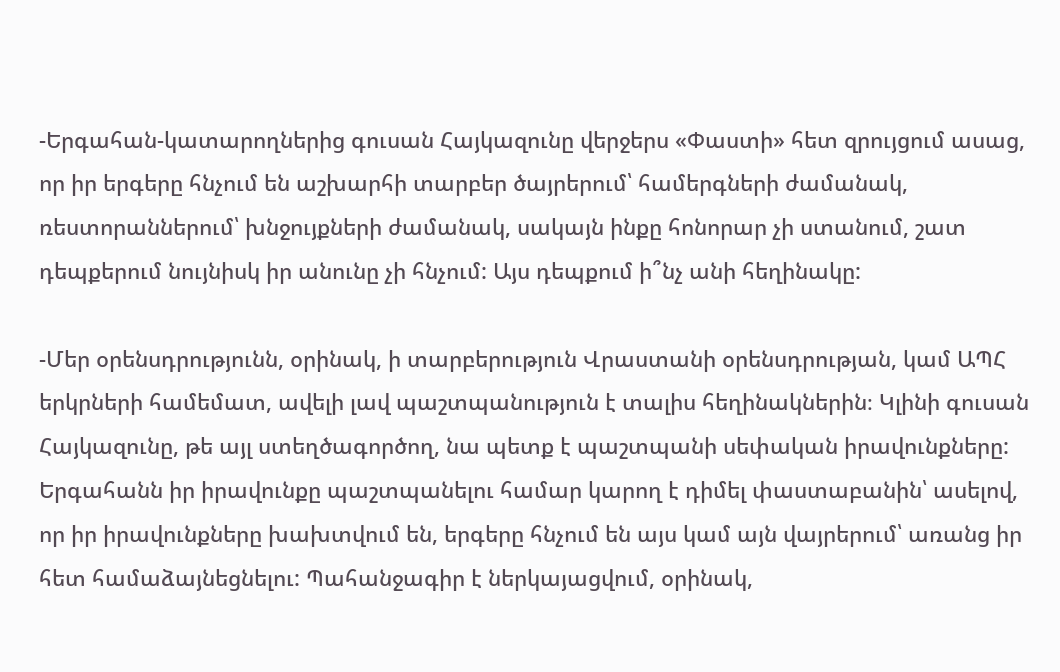-Երգահան-կատարողներից գուսան Հայկազունը վերջերս «Փաստի» հետ զրույցում ասաց, որ իր երգերը հնչում են աշխարհի տարբեր ծայրերում՝ համերգների ժամանակ, ռեստորաններում՝ խնջույքների ժամանակ, սակայն ինքը հոնորար չի ստանում, շատ դեպքերում նույնիսկ իր անունը չի հնչում: Այս դեպքում ի՞նչ անի հեղինակը:

-Մեր օրենսդրությունն, օրինակ, ի տարբերություն Վրաստանի օրենսդրության, կամ ԱՊՀ երկրների համեմատ, ավելի լավ պաշտպանություն է տալիս հեղինակներին։ Կլինի գուսան Հայկազունը, թե այլ ստեղծագործող, նա պետք է պաշտպանի սեփական իրավունքները: Երգահանն իր իրավունքը պաշտպանելու համար կարող է դիմել փաստաբանին՝ ասելով, որ իր իրավունքները խախտվում են, երգերը հնչում են այս կամ այն վայրերում՝ առանց իր հետ համաձայնեցնելու: Պահանջագիր է ներկայացվում, օրինակ,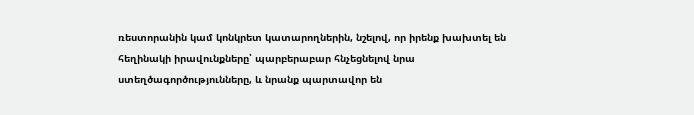ռեստորանին կամ կոնկրետ կատարողներին, նշելով, որ իրենք խախտել են հեղինակի իրավունքները՝ պարբերաբար հնչեցնելով նրա ստեղծագործությունները, և նրանք պարտավոր են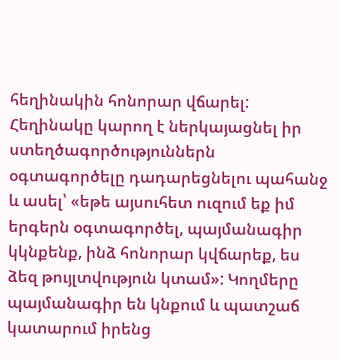հեղինակին հոնորար վճարել: Հեղինակը կարող է ներկայացնել իր ստեղծագործություններն օգտագործելը դադարեցնելու պահանջ և ասել՝ «եթե այսուհետ ուզում եք իմ երգերն օգտագործել, պայմանագիր կկնքենք, ինձ հոնորար կվճարեք, ես ձեզ թույլտվություն կտամ»: Կողմերը պայմանագիր են կնքում և պատշաճ կատարում իրենց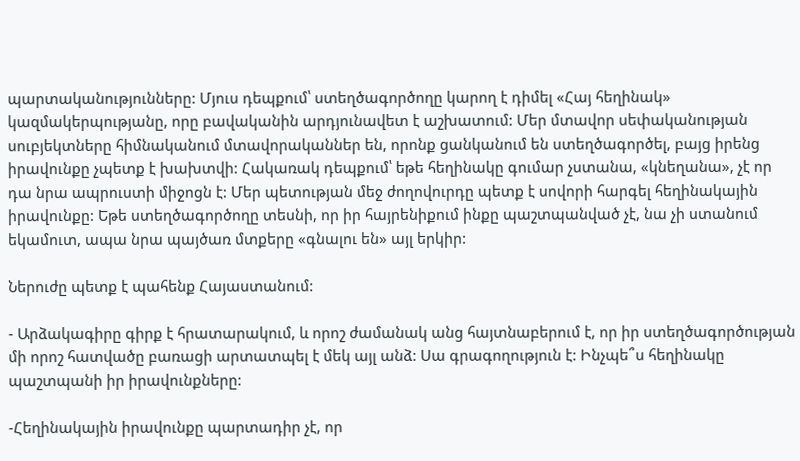պարտականությունները: Մյուս դեպքում՝ ստեղծագործողը կարող է դիմել «Հայ հեղինակ» կազմակերպությանը, որը բավականին արդյունավետ է աշխատում: Մեր մտավոր սեփականության սուբյեկտները հիմնականում մտավորականներ են, որոնք ցանկանում են ստեղծագործել, բայց իրենց իրավունքը չպետք է խախտվի: Հակառակ դեպքում՝ եթե հեղինակը գումար չստանա, «կնեղանա», չէ որ դա նրա ապրուստի միջոցն է: Մեր պետության մեջ ժողովուրդը պետք է սովորի հարգել հեղինակային իրավունքը: Եթե ստեղծագործողը տեսնի, որ իր հայրենիքում ինքը պաշտպանված չէ, նա չի ստանում եկամուտ, ապա նրա պայծառ մտքերը «գնալու են» այլ երկիր:

Ներուժը պետք է պահենք Հայաստանում:

- Արձակագիրը գիրք է հրատարակում, և որոշ ժամանակ անց հայտնաբերում է, որ իր ստեղծագործության մի որոշ հատվածը բառացի արտատպել է մեկ այլ անձ: Սա գրագողություն է: Ինչպե՞ս հեղինակը պաշտպանի իր իրավունքները:

-Հեղինակային իրավունքը պարտադիր չէ, որ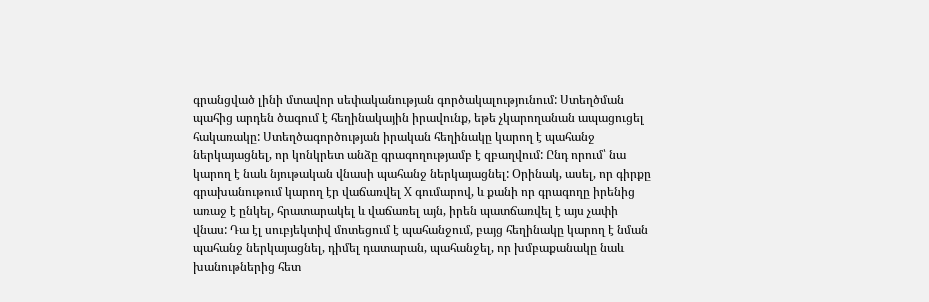գրանցված լինի մտավոր սեփականության գործակալությունում: Ստեղծման պահից արդեն ծագում է հեղինակային իրավունք, եթե չկարողանան ապացուցել հակառակը: Ստեղծագործության իրական հեղինակը կարող է պահանջ ներկայացնել, որ կոնկրետ անձը գրագողությամբ է զբաղվում: Ընդ որում՝ նա կարող է նաև նյութական վնասի պահանջ ներկայացնել: Օրինակ, ասել, որ գիրքը գրախանութում կարող էր վաճառվել X գումարով, և քանի որ գրագողը իրենից առաջ է ընկել, հրատարակել և վաճառել այն, իրեն պատճառվել է այս չափի վնաս: Դա էլ սուբյեկտիվ մոտեցում է պահանջում, բայց հեղինակը կարող է նման պահանջ ներկայացնել, դիմել դատարան, պահանջել, որ խմբաքանակը նաև խանութներից հետ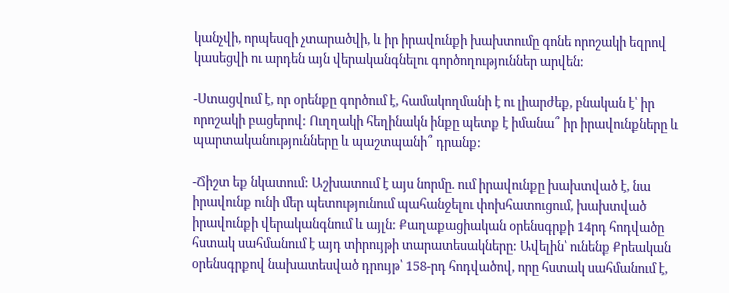կանչվի, որպեսզի չտարածվի, և իր իրավունքի խախտումը գոնե որոշակի եզրով կասեցվի ու արդեն այն վերականգնելու գործողություններ արվեն:

-Ստացվում է, որ օրենքը գործում է, համակողմանի է ու լիարժեք, բնական է՝ իր որոշակի բացերով: Ուղղակի հեղինակն ինքը պետք է իմանա՞ իր իրավունքները և պարտականությունները և պաշտպանի՞ դրանք:

-Ճիշտ եք նկատում: Աշխատում է այս նորմը. ում իրավունքը խախտված է, նա իրավունք ունի մեր պետությունում պահանջելու փոխհատուցում, խախտված իրավունքի վերականգնում և այլն: Քաղաքացիական օրենսգրքի 14րդ հոդվածը հստակ սահմանում է այդ տիրույթի տարատեսակները: Ավելին՝ ունենք Քրեական օրենսգրքով նախատեսված դրույթ՝ 158-րդ հոդվածով, որը հստակ սահմանում է,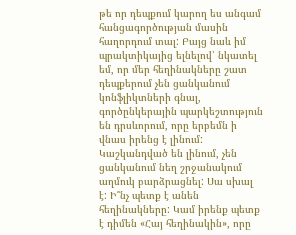թե որ դեպքում կարող ես անգամ հանցագործության մասին հաղորդում տալ: Բայց նաև իմ պրակտիկայից ելնելով՝ նկատել եմ, որ մեր հեղինակները շատ դեպքերում չեն ցանկանում կոնֆլիկտների գնալ, գործընկերային պարկեշտություն են դրսևորում, որը երբեմն ի վնաս իրենց է լինում: Կաշկանդված են լինում, չեն ցանկանում նեղ շրջանակում աղմուկ բարձրացնել: Սա սխալ է: Ի՞նչ պետք է անեն հեղինակները: Կամ իրենք պետք է դիմեն «Հայ հեղինակին», որը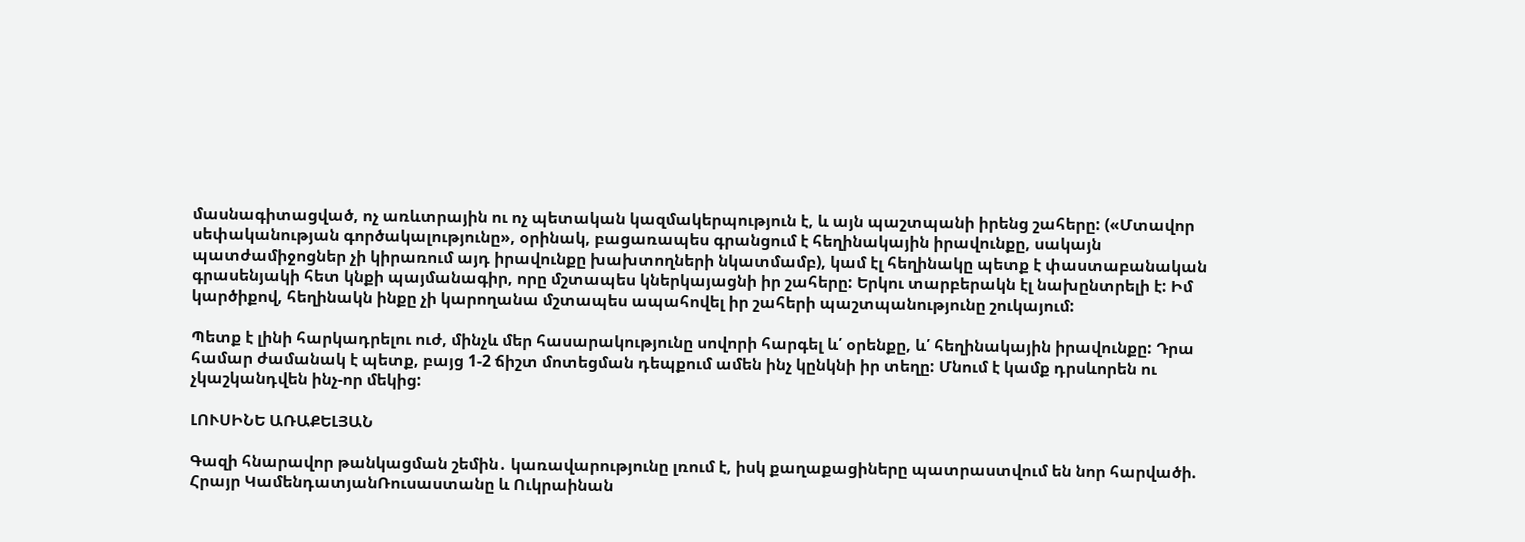մասնագիտացված, ոչ առևտրային ու ոչ պետական կազմակերպություն է, և այն պաշտպանի իրենց շահերը: («Մտավոր սեփականության գործակալությունը», օրինակ, բացառապես գրանցում է հեղինակային իրավունքը, սակայն պատժամիջոցներ չի կիրառում այդ իրավունքը խախտողների նկատմամբ), կամ էլ հեղինակը պետք է փաստաբանական գրասենյակի հետ կնքի պայմանագիր, որը մշտապես կներկայացնի իր շահերը: Երկու տարբերակն էլ նախընտրելի է: Իմ կարծիքով, հեղինակն ինքը չի կարողանա մշտապես ապահովել իր շահերի պաշտպանությունը շուկայում:

Պետք է լինի հարկադրելու ուժ, մինչև մեր հասարակությունը սովորի հարգել և՛ օրենքը, և՛ հեղինակային իրավունքը: Դրա համար ժամանակ է պետք, բայց 1-2 ճիշտ մոտեցման դեպքում ամեն ինչ կընկնի իր տեղը: Մնում է կամք դրսևորեն ու չկաշկանդվեն ինչ-որ մեկից:

ԼՈՒՍԻՆԵ ԱՌԱՔԵԼՅԱՆ

Գազի հնարավոր թանկացման շեմին․ կառավարությունը լռում է, իսկ քաղաքացիները պատրաստվում են նոր հարվածի. Հրայր ԿամենդատյանՌուսաստանը և Ուկրաինան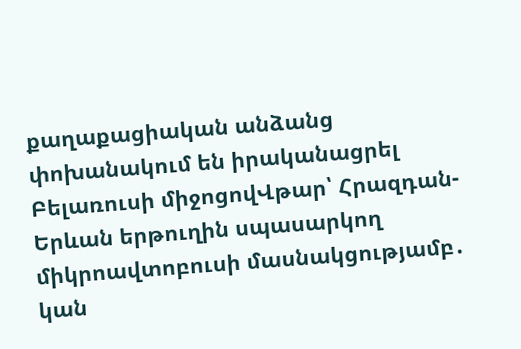քաղաքացիական անձանց փոխանակում են իրականացրել Բելառուսի միջոցովՎթար՝ Հրազդան-Երևան երթուղին սպասարկող միկրոավտոբուսի մասնակցությամբ․ կան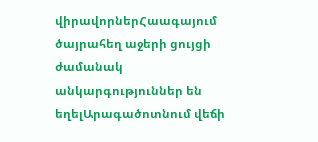վիրավորներՀաագայում ծայրահեղ աջերի ցույցի ժամանակ անկարգություններ են եղելԱրագածոտնում վեճի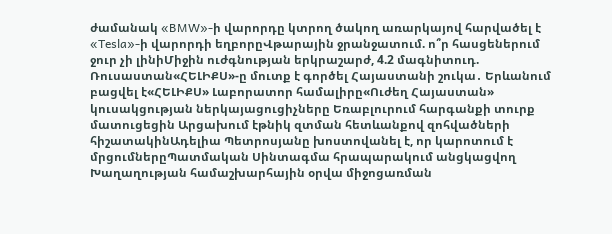ժամանակ «BMW»-ի վարորդը կտրող ծակող առարկայով հարվածել է «Tesla»-ի վարորդի եղբորըՎթարային ջրանջատում. ո՞ր հասցեներում ջուր չի լինիՄիջին ուժգնության երկրաշարժ, 4.2 մագնիտուդ. Ռուսաստան«ՀԵԼԻՔՍ»-ը մուտք է գործել Հայաստանի շուկա․ Երևանում բացվել է«ՀԵԼԻՔՍ» Լաբորատոր համալիրը«Ուժեղ Հայաստան» կուսակցության ներկայացուցիչները Եռաբլուրում հարգանքի տուրք մատուցեցին Արցախում էթնիկ զտման հետևանքով զոհվածների հիշատակինԱդելիա Պետրոսյանը խոստովանել է, որ կարոտում է մրցումներըՊատմական Սինտագմա հրապարակում անցկացվող Խաղաղության համաշխարհային օրվա միջոցառման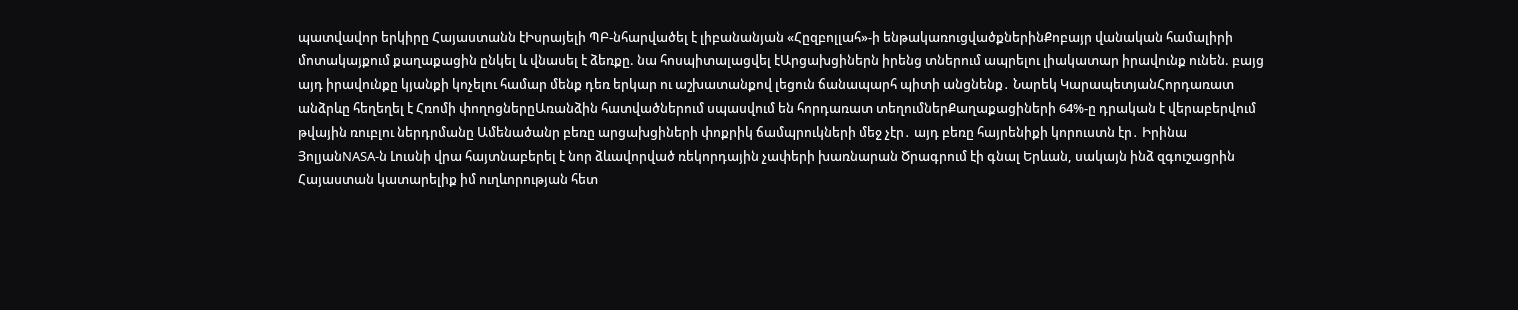պատվավոր երկիրը Հայաստանն էԻսրայելի ՊԲ-նհարվածել է լիբանանյան «Հըզբոլլահ»-ի ենթակառուցվածքներինՔոբայր վանական համալիրի մոտակայքում քաղաքացին ընկել և վնասել է ձեռքը. նա հոսպիտալացվել էԱրցախցիներն իրենց տներում ապրելու լիակատար իրավունք ունեն. բայց այդ իրավունքը կյանքի կոչելու համար մենք դեռ երկար ու աշխատանքով լեցուն ճանապարհ պիտի անցնենք․ Նարեկ ԿարապետյանՀորդառատ անձրևը հեղեղել է Հռոմի փողոցներըԱռանձին հատվածներում սպասվում են հորդառատ տեղումներՔաղաքացիների 64%-ը դրական է վերաբերվում թվային ռուբլու ներդրմանը Ամենածանր բեռը արցախցիների փոքրիկ ճամպրուկների մեջ չէր․ այդ բեռը հայրենիքի կորուստն էր․ Իրինա ՅոլյանNASA-ն Լուսնի վրա հայտնաբերել է նոր ձևավորված ռեկորդային չափերի խառնարան Ծրագրում էի գնալ Երևան, սակայն ինձ զգուշացրին Հայաստան կատարելիք իմ ուղևորության հետ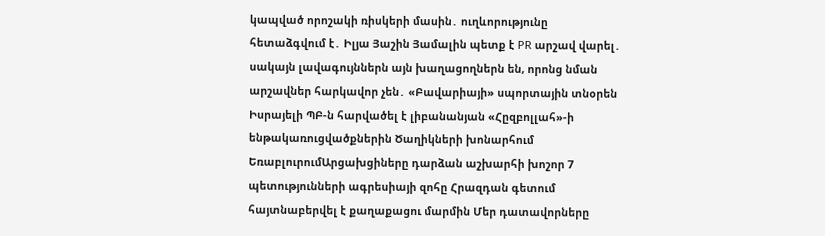կապված որոշակի ռիսկերի մասին․ ուղևորությունը հետաձգվում է․ Իլյա Յաշին Յամալին պետք է PR արշավ վարել․ սակայն լավագույններն այն խաղացողներն են, որոնց նման արշավներ հարկավոր չեն․ «Բավարիայի» սպորտային տնօրեն Իսրայելի ՊԲ-ն հարվածել է լիբանանյան «Հըզբոլլահ»-ի ենթակառուցվածքներին Ծաղիկների խոնարհում ԵռաբլուրումԱրցախցիները դարձան աշխարհի խոշոր 7 պետությունների ագրեսիայի զոհը Հրազդան գետում հայտնաբերվել է քաղաքացու մարմին Մեր դատավորները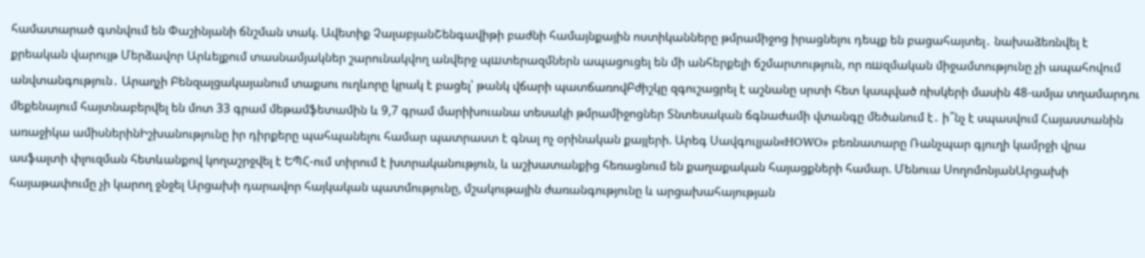համատարած գտնվում են Փաշինյանի ճնշման տակ. Ավետիք ՉալաբյանՇենգավիթի բաժնի համայնքային ոստիկանները թմրամիջոց իրացնելու դեպք են բացահայտել․ նախաձեռնվել է քրեական վարույթ Մերձավոր Արևելքում տասնամյակներ շարունակվող անվերջ պшտերազմներն ապացուցել են մի անհերքելի ճշմարտություն, որ ռшզմական միջամտությունը չի ապահովում անվտանգություն․ Արաղչի Բենզալցակայանում տաքսու ուղևորը կրակ է բացել՝ թանկ վճարի պատճառովԲժիշկը զգուշացրել է աշնանը սրտի հետ կապված ռիսկերի մասին 48-ամյա տղամարդու մեքենայում հայտնաբերվել են մոտ 33 գրամ մեթամֆետամին և 9,7 գրամ մարիխուանա տեսակի թմրամիջոցներ Տնտեսական ճգնաժամի վտանգը մեծանում է․ ի՞նչ է սպասվում Հայաստանին առաջիկա ամիսներինԻշխանությունը իր դիրքերը պահպանելու համար պատրաստ է գնալ ոչ օրինական քայլերի. Արեգ Սավգուլյան«HOWO» բեռնատարը Ռանչպար գյուղի կամրջի վրա ասֆալտի փլուզման հետևանքով կողաշրջվել է ԵՊՀ-ում տիրում է խտրականություն, և աշխատանքից հեռացնում են քաղաքական հայացքների համար. Մենուա ՍողոմոնյանԱրցախի հայաթափումը չի կարող ջնջել Արցախի դարավոր հայկական պատմությունը, մշակութային ժառանգությունը և արցախահայության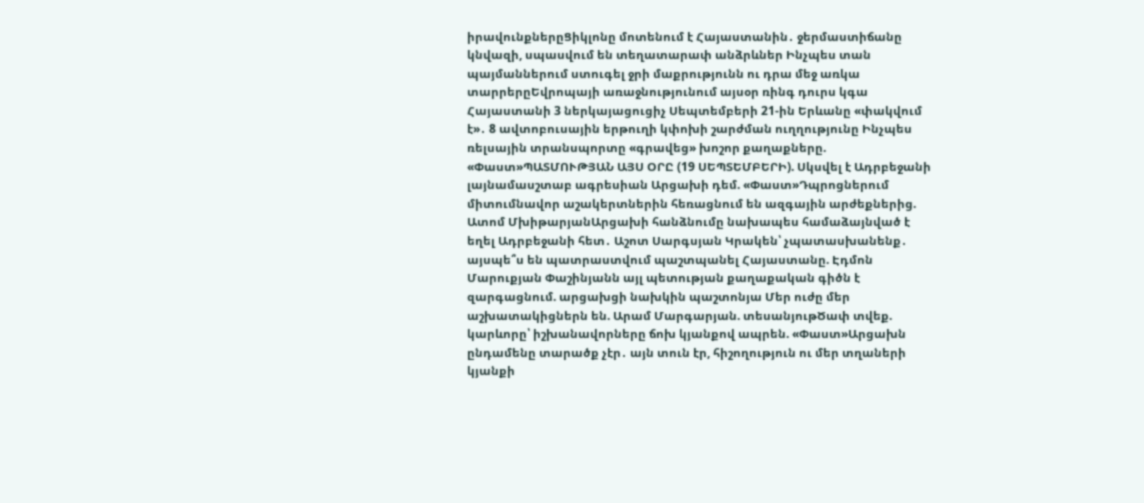իրավունքներըՑիկլոնը մոտենում է Հայաստանին․ ջերմաստիճանը կնվազի, սպասվում են տեղատարափ անձրևներ Ինչպես տան պայմաններում ստուգել ջրի մաքրությունն ու դրա մեջ առկա տարրերըԵվրոպայի առաջնությունում այսօր ռինգ դուրս կգա Հայաստանի 3 ներկայացուցիչ Սեպտեմբերի 21-ին Երևանը «փակվում է»․ 8 ավտոբուսային երթուղի կփոխի շարժման ուղղությունը Ինչպես ռելսային տրանսպորտը «գրավեց» խոշոր քաղաքները. «Փաստ»ՊԱՏՄՈՒԹՅԱՆ ԱՅՍ ՕՐԸ (19 ՍԵՊՏԵՄԲԵՐԻ). Սկսվել է Ադրբեջանի լայնամասշտաբ ագրեսիան Արցախի դեմ. «Փաստ»Դպրոցներում միտումնավոր աշակերտներին հեռացնում են ազգային արժեքներից. Ատոմ ՄխիթարյանԱրցախի հանձնումը նախապես համաձայնված է եղել Ադրբեջանի հետ․ Աշոտ Սարգսյան Կրակեն՝ չպատասխանենք․ այսպե՞ս են պատրաստվում պաշտպանել Հայաստանը. Էդմոն Մարուքյան Փաշինյանն այլ պետության քաղաքական գիծն է զարգացնում. արցախցի նախկին պաշտոնյա Մեր ուժը մեր աշխատակիցներն են. Արամ Մարգարյան. տեսանյութԾափ տվեք. կարևորը՝ իշխանավորները ճոխ կյանքով ապրեն. «Փաստ»Արցախն ընդամենը տարածք չէր․ այն տուն էր, հիշողություն ու մեր տղաների կյանքի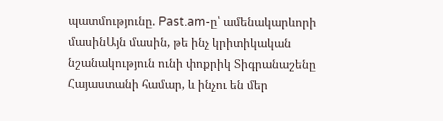պատմությունը. Past.am-ը՝ ամենակարևորի մասինԱյն մասին, թե ինչ կրիտիկական նշանակություն ունի փոքրիկ Տիգրանաշենը Հայաստանի համար, և ինչու են մեր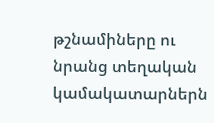թշնամիները ու նրանց տեղական կամակատարներն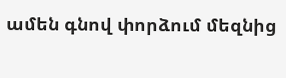ամեն գնով փորձում մեզնից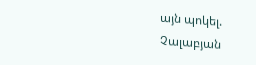այն պոկել. Չալաբյան